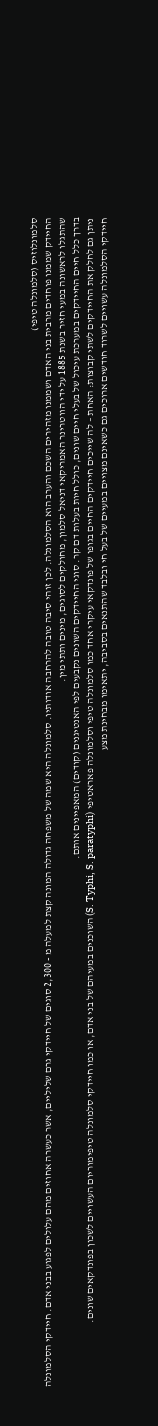סלמונלוזיס (סלמונלה טיפי)
החיידק שממנו פוחדים מרבית בני האדם ושממנו מזהירים השכם והערב הוא הסלמונלה. לכן זוהי סיבה טובה להרחבה אודותיו. סלמונלה היא שמה של משפחה גדולה המונה קצת למעלה מ - 2,300 סוגים של חיידקי גרם שליליים, אשר כעשרה אחוזים מהם עלולים לפגוע בבני אדם. חיידקי הסלמונלה שהתגלו לראשונה במעי חזיר בשנת 1885 על ידי הווטרינר האמריקאי דניאל סלמון, מחולקים לסוגים, מינים ותתי מין.
בדרך כלל חיים החיידקים במערכת עיכול של בעלי חיים שונים, כולל חיות בעלות דם קר. סוגי החיידקים השונים נקבעים לפי האנטיגנים (קודים) המאפיינים אותם.
ניתן גם לחלק את החיידקים לשתי קבוצות: האחת – לה שייכים חיידקים החיים בגופו של פונדקאי עיקרי אחד כמו סלמונלה טיפי וסלמונלה פאראטיפי (S. Typhi, S. paratyphi) השוכנים במעיהם של בני אדם, או כמו חיידקי סלמונלה טיפימוריום העשויים לשכון בפונדקאים שונים.
חיידקי הסלמונלה עשויים לשרוד חודשים ארוכים גם כשאינם מצויים במעיים של בעל חי ובלבד שהתנאים בסביבה, יתאימו מבחינת מצע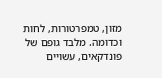מזון, טמפרטורות, לחות וכדומה. מלבד גופם של פונדקאים, עשויים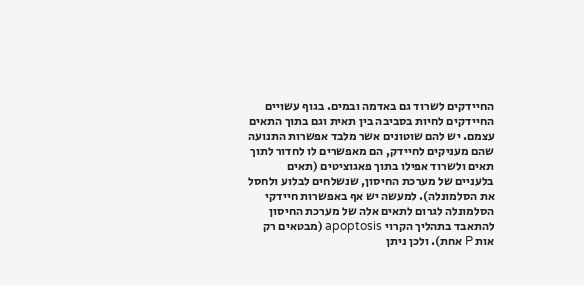החיידקים לשרוד גם באדמה ובמים. בגוף עשויים החיידקים לחיות בסביבה בין תאית וגם בתוך התאים עצמם. יש להם שוטונים אשר מלבד אפשרות התנועה שהם מעניקים לחיידק, הם מאפשרים לו לחדור לתוך תאים ולשרוד אפילו בתוך פאגוציטים (תאים בלעניים של מערכת החיסון, שנשלחים לבלוע ולחסל את הסלמונלה). למעשה יש אף באפשרות חיידקי הסלמונלה לגרום לתאים אלה של מערכת החיסון להתאבד בתהליך הקרוי apoptosis (מבטאים רק אות P אחת). ולכן ניתן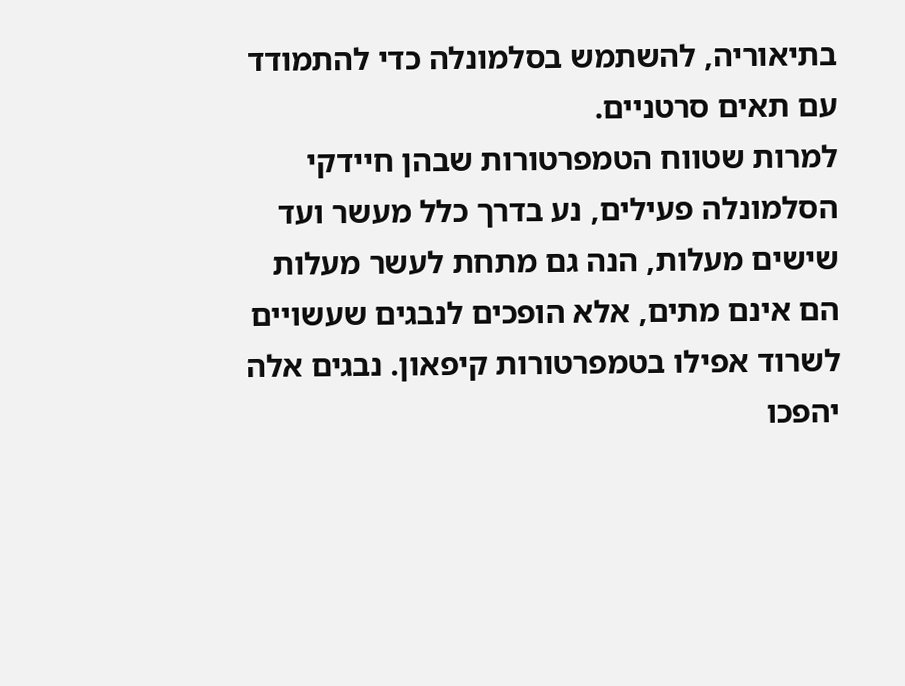בתיאוריה, להשתמש בסלמונלה כדי להתמודד עם תאים סרטניים.
למרות שטווח הטמפרטורות שבהן חיידקי הסלמונלה פעילים, נע בדרך כלל מעשר ועד שישים מעלות, הנה גם מתחת לעשר מעלות הם אינם מתים, אלא הופכים לנבגים שעשויים לשרוד אפילו בטמפרטורות קיפאון. נבגים אלה יהפכו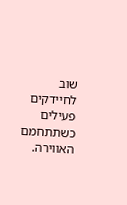שוב לחיידקים פעילים כשתתחמם האווירה.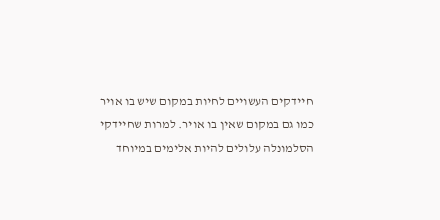חיידקים העשויים לחיות במקום שיש בו אויר כמו גם במקום שאין בו אויר. למרות שחיידקי הסלמונלה עלולים להיות אלימים במיוחד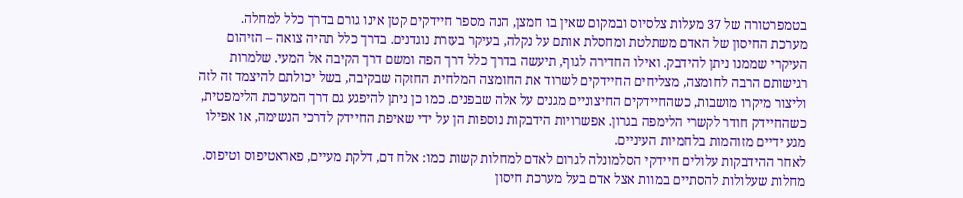בטמפרטורה של 37 מעלות צלסיוס ובמקום שאין בו חמצן, הנה מספר חיידקים קטן אינו גורם בדרך כלל למחלה.
מערכת החיסון של האדם משתלטת ומחסלת אותם על נקלה, בעיקר בעזרת נוגדנים. בדרך כלל תהיה צואה – הזיהום העיקרי שממנו ניתן להידבק. ואילו החדירה לגוף, תיעשה בדרך כלל דרך הפה ומשם דרך הקיבה אל המעי. שלמרות רגישותם הרבה לחומצה, מצליחים החיידקים לשרוד את החומצה המלחית החזקה שבקיבה, בשל יכולתם להיצמד זה לזה וליצור מיקרו מושבות, כשהחיידקים החיצוניים מגנים על אלה שבפנים. כמו כן ניתן להיפגע גם דרך המערכת הלימפטית, כשהחיידק חודר לקשרי הלימפה בגרון. אפשרויות הידבקות נוספות הן על ידי שאיפת החיידק לדרכי הנשימה, או אפילו מגע ידיים מזוהמות בלחמיות העיניים.
לאחר ההידבקות עלולים חיידקי הסלמונלה לגרום לאדם למחלות קשות כמו: אלח דם, דלקת מעיים, פאראטיפוס וטיפוס. מחלות שעלולות להסתיים במוות אצל אדם בעל מערכת חיסון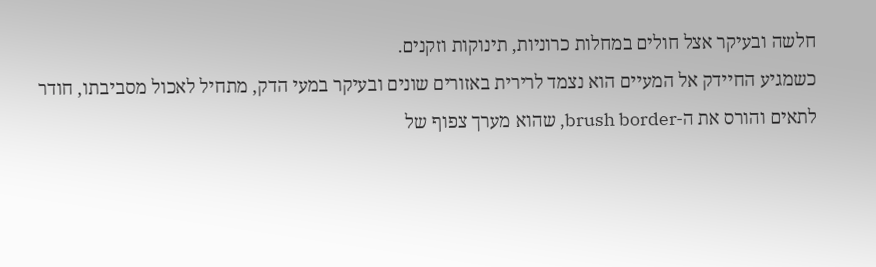חלשה ובעיקר אצל חולים במחלות כרוניות, תינוקות וזקנים.
כשמגיע החיידק אל המעיים הוא נצמד לרירית באזורים שונים ובעיקר במעי הדק, מתחיל לאכול מסביבתו, חודר לתאים והורס את ה-brush border, שהוא מערך צפוף של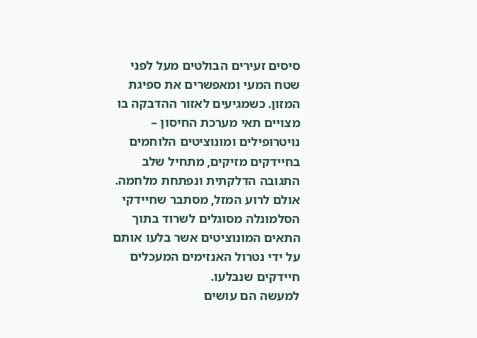סיסים זעירים הבולטים מעל לפני שטח המעי ומאפשרים את ספיגת המזון. כשמגיעים לאזור ההדבקה בו מצויים תאי מערכת החיסון – נויטרופילים ומונוציטים הלוחמים בחיידקים מזיקים, מתחיל שלב התגובה הדלקתית ונפתחת מלחמה. אולם לרוע המזל, מסתבר שחיידקי הסלמונלה מסוגלים לשרוד בתוך התאים המונוציטים אשר בלעו אותם על ידי נטרול האנזימים המעכלים חיידקים שנבלעו.
למעשה הם עושים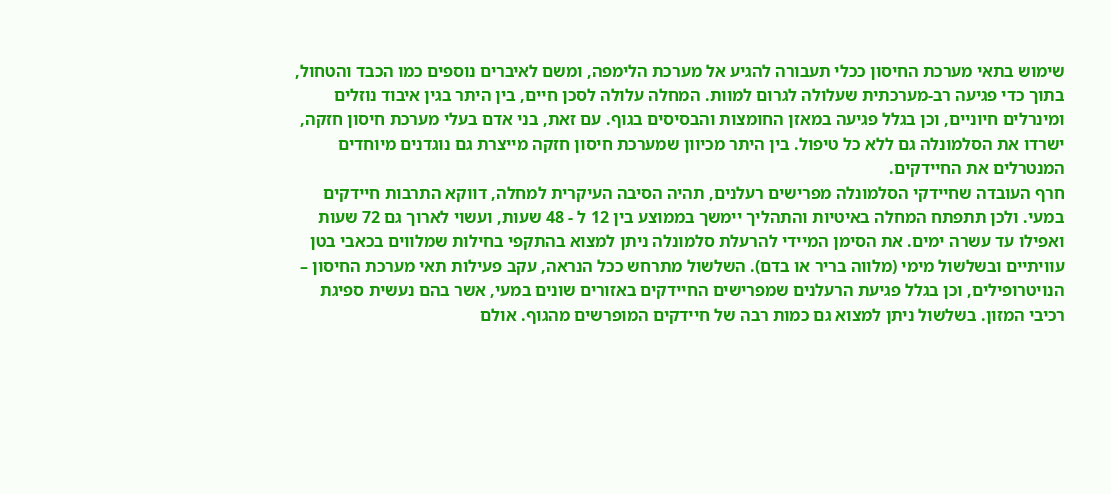שימוש בתאי מערכת החיסון ככלי תעבורה להגיע אל מערכת הלימפה, ומשם לאיברים נוספים כמו הכבד והטחול, בתוך כדי פגיעה רב-מערכתית שעלולה לגרום למוות. המחלה עלולה לסכן חיים, בין היתר בגין איבוד נוזלים ומינרלים חיוניים, וכן בגלל פגיעה במאזן החומצות והבסיסים בגוף. עם זאת, בני אדם בעלי מערכת חיסון חזקה, ישרדו את הסלמונלה גם ללא כל טיפול. בין היתר מכיוון שמערכת חיסון חזקה מייצרת גם נוגדנים מיוחדים המנטרלים את החיידקים.
חרף העובדה שחיידקי הסלמונלה מפרישים רעלנים, תהיה הסיבה העיקרית למחלה, דווקא התרבות חיידקים במעי. ולכן תתפתח המחלה באיטיות והתהליך יימשך בממוצע בין 12 ל - 48 שעות, ועשוי לארוך גם 72 שעות ואפילו עד עשרה ימים. את הסימן המיידי להרעלת סלמונלה ניתן למצוא בהתקפי בחילות שמלווים בכאבי בטן עוויתיים ובשלשול מימי (מלווה בריר או בדם). השלשול מתרחש ככל הנראה, עקב פעילות תאי מערכת החיסון – הנויטרופילים, וכן בגלל פגיעת הרעלנים שמפרישים החיידקים באזורים שונים במעי, אשר בהם נעשית ספיגת רכיבי המזון. בשלשול ניתן למצוא גם כמות רבה של חיידקים המופרשים מהגוף. אולם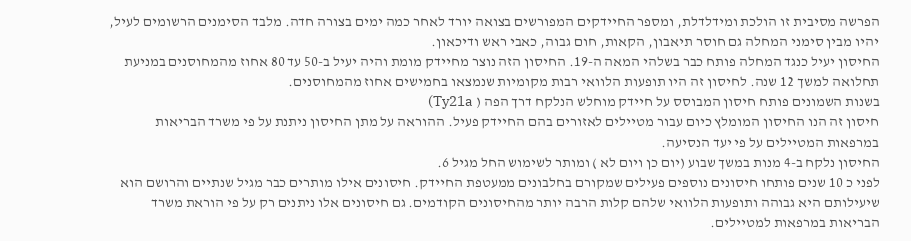הפרשה מסיבית זו הולכת ומידלדלת, ומספר החיידקים המפורשים בצואה יורד לאחר כמה ימים בצורה חדה. מלבד הסימנים הרשומים לעיל, יהיו מבין סימני המחלה גם חוסר תיאבון, הקאות, חום גבוה, כאבי ראש ודיכאון.
החיסון יעיל כנגד המחלה פותח כבר בשלהי המאה ה-19. החיסון הזה נוצר מחיידק מומת והיה יעיל ב-50 עד 80 אחוז מהמחוסנים במניעת תחלואה למשך 12 שנה. לחיסון זה היו תופעות הלוואי רבות מקומיות שנמצאו בחמישים אחוז מהמחוסנים.
בשנות השמונים פותח חיסון המבוסס על חיידק מוחלש הנלקח דרך הפה ( Ty21a)
חיסון זה הנו החיסון המומלץ כיום עבור מטיילים לאזורים בהם החיידק פעיל. ההוראה על מתן החיסון ניתנת על פי משרד הבריאות במרפאות המטיילים על פי יעד הנסיעה.
החיסון נלקח ב-4 מנות במשך שבוע (יום כן ויום לא ) ומותר לשימוש החל מגיל 6.
לפני כ 10 שנים פותחו חיסונים נוספים פעילים שמקורם בחלבונים ממעטפת החיידק. חיסונים אילו מותרים כבר מגיל שנתיים והרושם הוא שיעילותם היא גבוהה ותופעות הלוואי שלהם קלות הרבה יותר מהחיסונים הקודמים. גם חיסונים אלו ניתנים רק על פי הוראת משרד הבריאות במרפאות למטיילים.